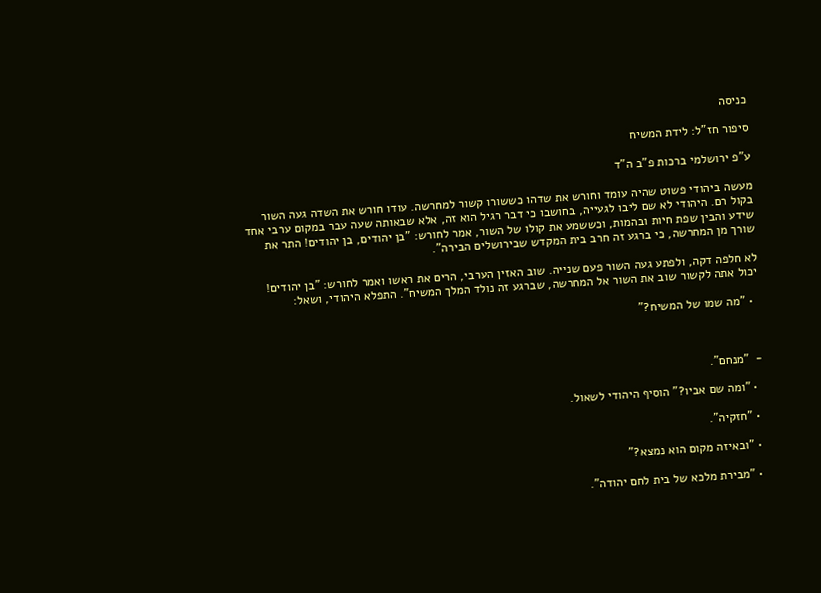כניסה

סיפור חז"ל: לידת המשיח

ע"פ ירושלמי ברכות פ"ב ה"ד

מעשה ביהודי פשוט שהיה עומד וחורש את שדהו כששורו קשור למחרשה. עודו חורש את השדה געה השור בקול רם. היהודי לא שם ליבו לגעייה, בחושבו כי דבר רגיל הוא זה, אלא שבאותה שעה עבר במקום ערבי אחד שידע והבין שפת חיות ובהמות, וכששמע את קולו של השור, אמר לחורש: "בן יהודים, בן יהודים! התר את שורך מן המחרשה, כי ברגע זה חרב בית המקדש שבירושלים הבירה".

לא חלפה דקה, ולפתע געה השור פעם שנייה. שוב האזין הערבי, הרים את ראשו ואמר לחורש: "בן יהודים! יכול אתה לקשור שוב את השור אל המחרשה, שברגע זה נולד המלך המשיח". התפלא היהודי, ושאל:

  • "מה שמו של המשיח?"



-  "מנחם".

  • "ומה שם אביו?" הוסיף היהודי לשאול.

  • "חזקיה".

  • "ובאיזה מקום הוא נמצא?"

  • "מבירת מלכא של בית לחם יהודה".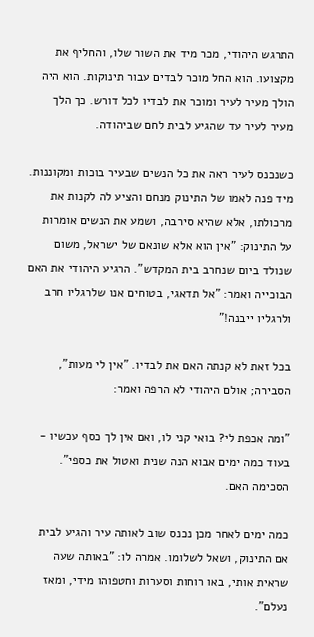התרגש היהודי, מכר מיד את השור שלו, והחליף את מקצועו. הוא החל מוכר לבדים עבור תינוקות. הוא היה הולך מעיר לעיר ומוכר את לבדיו לכל דורש. כך הלך מעיר לעיר עד שהגיע לבית לחם שביהודה.

כשנכנס לעיר ראה את כל הנשים שבעיר בוכות ומקוננות. מיד פנה לאמו של התינוק מנחם והציע לה לקנות את מרכולתו, אלא שהיא סירבה, ושמע את הנשים אומרות על התינוק: "אין הוא אלא שונאם של ישראל, משום שנולד ביום שנחרב בית המקדש". הרגיע היהודי את האם הבוכייה ואמר: "אל תדאגי, בטוחים אנו שלרגליו חרב ולרגליו ייבנה!"

בכל זאת לא קנתה האם את לבדיו. "אין לי מעות", הסבירה; אולם היהודי לא הרפה ואמר:

"ומה אכפת לי? בואי קני לו, ואם אין לך כסף עכשיו - בעוד כמה ימים אבוא הנה שנית ואטול את כספי". הסכימה האם.

כמה ימים לאחר מכן נכנס שוב לאותה עיר והגיע לבית אם התינוק, ושאל לשלומו. אמרה לו: "באותה שעה שראית אותי, באו רוחות וסערות וחטפוהו מידי, ומאז נעלם".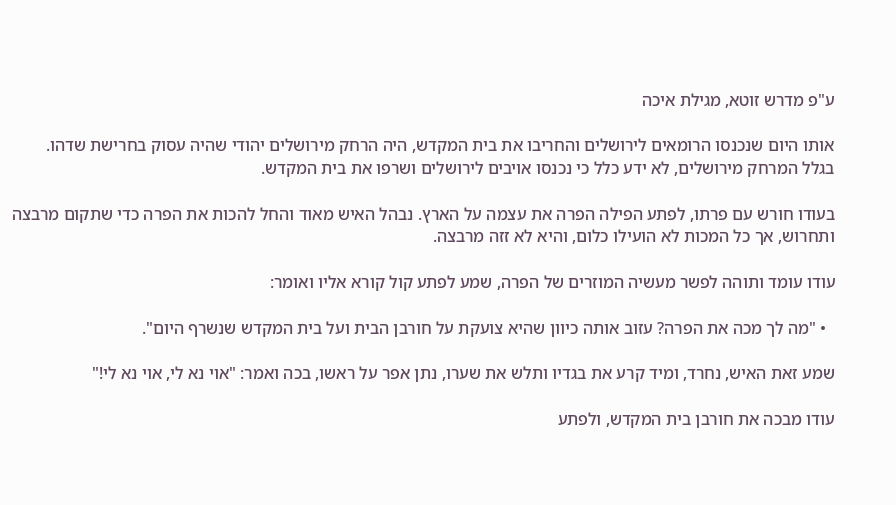ע"פ מדרש זוטא, מגילת איכה

אותו היום שנכנסו הרומאים לירושלים והחריבו את בית המקדש, היה הרחק מירושלים יהודי שהיה עסוק בחרישת שדהו. בגלל המרחק מירושלים, לא ידע כלל כי נכנסו אויבים לירושלים ושרפו את בית המקדש.

בעודו חורש עם פרתו, לפתע הפילה הפרה את עצמה על הארץ. נבהל האיש מאוד והחל להכות את הפרה כדי שתקום מרבצה ותחרוש, אך כל המכות לא הועילו כלום, והיא לא זזה מרבצה.

עודו עומד ותוהה לפשר מעשיה המוזרים של הפרה, שמע לפתע קול קורא אליו ואומר:

  • "מה לך מכה את הפרה? עזוב אותה כיוון שהיא צועקת על חורבן הבית ועל בית המקדש שנשרף היום".

שמע זאת האיש, נחרד, ומיד קרע את בגדיו ותלש את שערו, נתן אפר על ראשו, בכה ואמר: "אוי נא לי, אוי נא לי!"

עודו מבכה את חורבן בית המקדש, ולפתע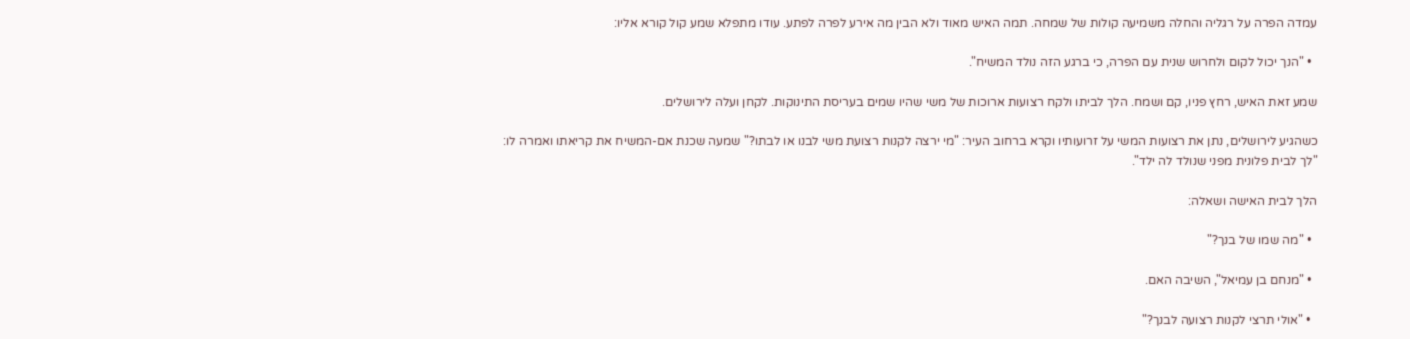עמדה הפרה על רגליה והחלה משמיעה קולות של שמחה. תמה האיש מאוד ולא הבין מה אירע לפרה לפתע. עודו מתפלא שמע קול קורא אליו:

  • "הנך יכול לקום ולחרוש שנית עם הפרה, כי ברגע הזה נולד המשיח".

שמע זאת האיש, רחץ פניו, קם ושמח. הלך לביתו ולקח רצועות ארוכות של משי שהיו שמים בעריסת התינוקות. לקחן ועלה לירושלים.

כשהגיע לירושלים, נתן את רצועות המשי על זרועותיו וקרא ברחוב העיר: "מי ירצה לקנות רצועת משי לבנו או לבתו?" שמעה שכנת אם-המשיח את קריאתו ואמרה לו: "לך לבית פלונית מפני שנולד לה ילד".

הלך לבית האישה ושאלה:

  • "מה שמו של בנך?"

  • "מנחם בן עמיאל", השיבה האם.

  • "אולי תרצי לקנות רצועה לבנך?"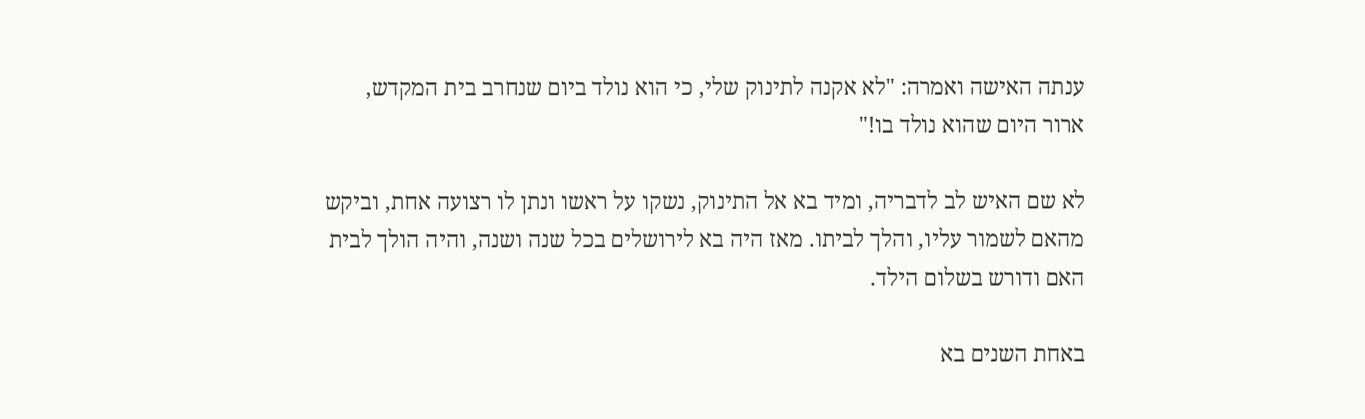ענתה האישה ואמרה: "לא אקנה לתינוק שלי, כי הוא נולד ביום שנחרב בית המקדש, ארור היום שהוא נולד בו!"

לא שם האיש לב לדבריה, ומיד בא אל התינוק, נשקו על ראשו ונתן לו רצועה אחת, וביקש מהאם לשמור עליו, והלך לביתו. מאז היה בא לירושלים בכל שנה ושנה, והיה הולך לבית האם ודורש בשלום הילד.

באחת השנים בא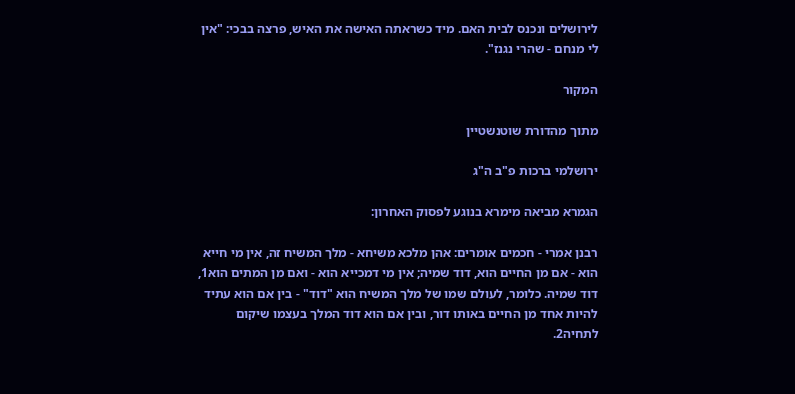לירושלים ונכנס לבית האם. מיד כשראתה האישה את האיש, פרצה בבכי: "אין לי מנחם - שהרי נגנז".

המקור

מתוך מהדורת שוטנשטיין

ירושלמי ברכות פ"ב ה"ג

הגמרא מביאה מימרא בנוגע לפסוק האחרון:

רבנן אמרי - חכמים אומרים: אהן מלכא משיחא - מלך המשיח זה, אין מי חייא הוא - אם מן החיים הוא, דוד שמיה; אין מי דמכייא הוא - ואם מן המתים הוא1, דוד שמיה. כלומר, לעולם שמו של מלך המשיח הוא "דוד" - בין אם הוא עתיד להיות אחד מן החיים באותו דור, ובין אם הוא דוד המלך בעצמו שיקום לתחיה2.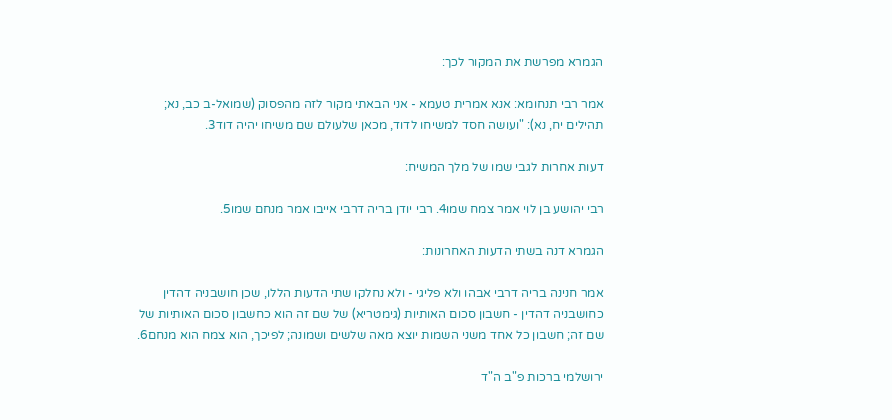הגמרא מפרשת את המקור לכך:

אמר רבי תנחומא: אנא אמרית טעמא - אני הבאתי מקור לזה מהפסוק (שמואל-ב כב, נא; תהילים יח, נא): "ועושה חסד למשיחו לדוד, מכאן שלעולם שם משיחו יהיה דוד3.

דעות אחרות לגבי שמו של מלך המשיח:

רבי יהושע בן לוי אמר צמח שמו4. רבי יודן בריה דרבי אייבו אמר מנחם שמו5.

הגמרא דנה בשתי הדעות האחרונות:

אמר חנינה בריה דרבי אבהו ולא פליגי - ולא נחלקו שתי הדעות הללו, שכן חושבניה דהדין כחושבניה דהדין - חשבון סכום האותיות (גימטריא) של שם זה הוא כחשבון סכום האותיות של שם זה; חשבון כל אחד משני השמות יוצא מאה שלשים ושמונה; לפיכך, הוא צמח הוא מנחם6.

ירושלמי ברכות פ"ב ה"ד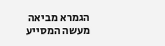הגמרא מביאה מעשה המסייע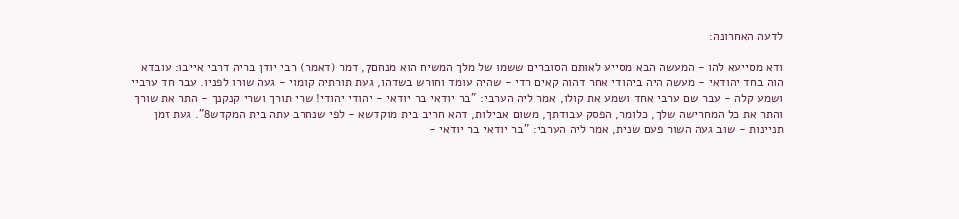לדעה האחרונה:

ודא מסייעא להו - המעשה הבא מסייע לאותם הסוברים ששמו של מלך המשיח הוא מנחם7, דמר (דאמר) רבי יודן בריה דרבי אייבו: עובדא הוה בחד יהודאי - מעשה היה ביהודי אחר דהוה קאים רדי - שהיה עומד וחורש בשדהו, געת תורתיה קומוי - געה שורו לפניו. עבר חד ערביי ושמע קלה - עבר שם ערבי אחד ושמע את קולו, אמר ליה הערבי: "בר יודאי בר יודאי - יהודי יהודי! שרי תורך ושרי קנקנך - התר את שורך והתר את כל המחרישה שלך, כלומר, הפסק עבודתך, משום אבילות, דהא חריב בית מוקדשא - לפי שנחרב עתה בית המקדש8". געת זמן תניינות - שוב געה השור פעם שנית, אמר ליה הערבי: "בר יודאי בר יודאי -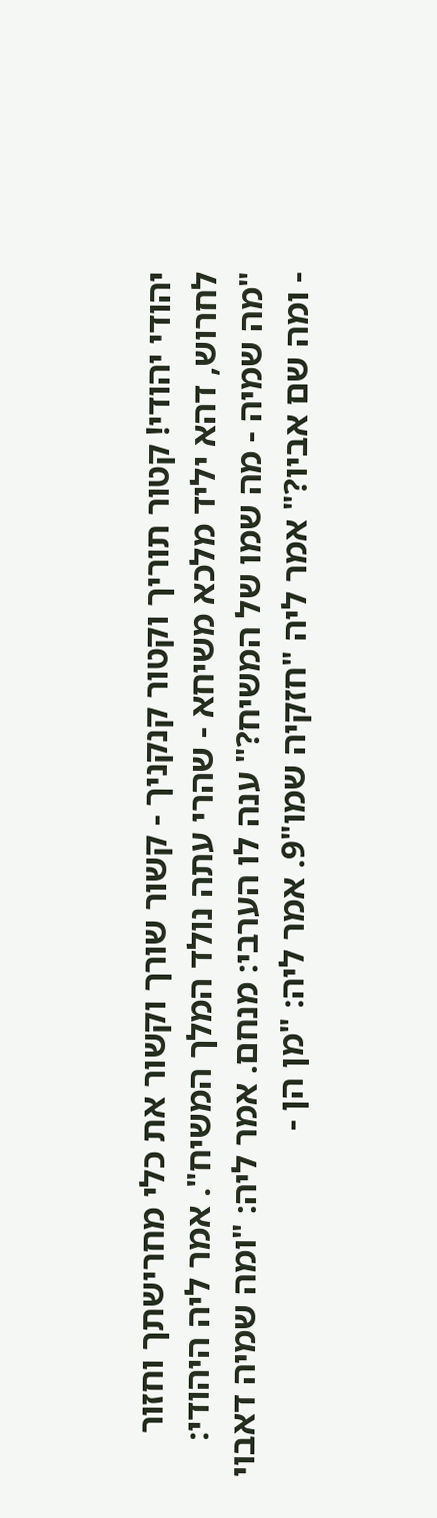יהודי יהודי! קטור תוריך וקטור קנקניך - קשור שורך וקשור את כלי מחרישתך וחזור לחרוש, דהא יליד מלכא משיחא - שהרי עתה נולד המלך המשיח". אמר ליה היהודי: "מה שמיה - מה שמו של המשיח?" ענה לו הערבי: מנחם. אמר ליה: "ומה שמיה דאבוי - ומה שם אביו?" אמר ליה "חזקיה שמו"9. אמר ליה: "מן הן -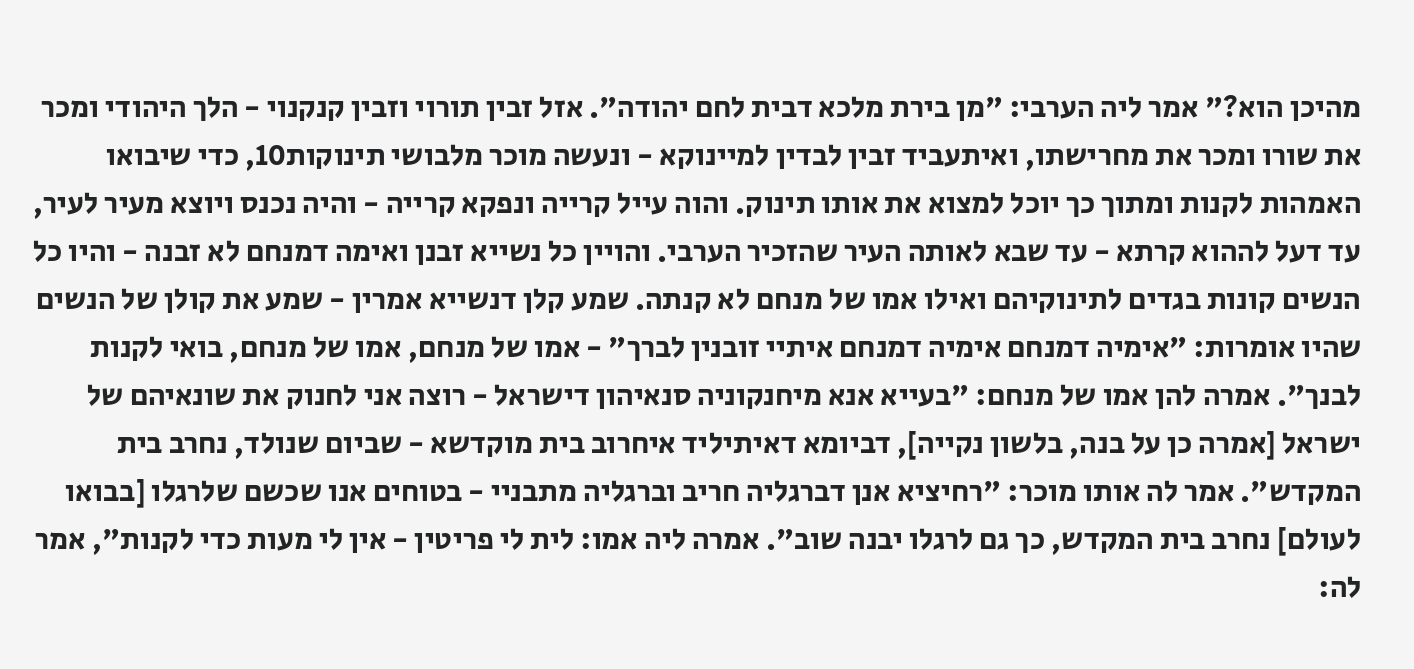מהיכן הוא?" אמר ליה הערבי: "מן בירת מלכא דבית לחם יהודה". אזל זבין תורוי וזבין קנקנוי - הלך היהודי ומכר את שורו ומכר את מחרישתו, ואיתעביד זבין לבדין למיינוקא - ונעשה מוכר מלבושי תינוקות10, כדי שיבואו האמהות לקנות ומתוך כך יוכל למצוא את אותו תינוק. והוה עייל קרייה ונפקא קרייה - והיה נכנס ויוצא מעיר לעיר, עד דעל לההוא קרתא - עד שבא לאותה העיר שהזכיר הערבי. והויין כל נשייא זבנן ואימה דמנחם לא זבנה - והיו כל הנשים קונות בגדים לתינוקיהם ואילו אמו של מנחם לא קנתה. שמע קלן דנשייא אמרין - שמע את קולן של הנשים שהיו אומרות: "אימיה דמנחם אימיה דמנחם איתיי זובנין לברך" - אמו של מנחם, אמו של מנחם, בואי לקנות לבנך". אמרה להן אמו של מנחם: "בעייא אנא מיחנקוניה סנאיהון דישראל - רוצה אני לחנוק את שונאיהם של ישראל [אמרה כן על בנה, בלשון נקייה], דביומא דאיתיליד איחרוב בית מוקדשא - שביום שנולד, נחרב בית המקדש". אמר לה אותו מוכר: "רחיציא אנן דברגליה חריב וברגליה מתבניי - בטוחים אנו שכשם שלרגלו [בבואו לעולם] נחרב בית המקדש, כך גם לרגלו יבנה שוב". אמרה ליה אמו: לית לי פריטין - אין לי מעות כדי לקנות", אמר לה: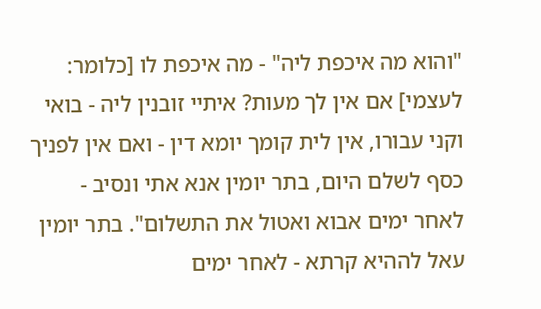"והוא מה איכפת ליה" - מה איכפת לו [כלומר: לעצמי] אם אין לך מעות? איתיי זובנין ליה - בואי וקני עבורו, אין לית קומך יומא דין - ואם אין לפניך כסף לשלם היום, בתר יומין אנא אתי ונסיב - לאחר ימים אבוא ואטול את התשלום". בתר יומין עאל לההיא קרתא - לאחר ימים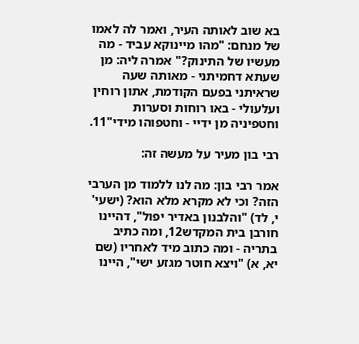בא שוב לאותה העיר, ואמר לה לאמו של מנחם: "מהו מיינוקא עביד - מה מעשיו של התינוק?" אמרה ליה: מן שעתא דחמיתני - מאותה שעה שראיתני בפעם הקודמת, אתון רוחין ועלעולי - באו רוחות וסערות וחטפיניה מן ידיי - וחטפוהו מידי"11.

רבי בון מעיר על מעשה זה:

אמר רבי בון: מה לנו ללמוד מן הערבי הזה? וכי לא מקרא מלא הוא? (ישעי' י, לד) "והלבנון באדיר יפול", דהיינו חורבן בית המקדש12, ומה כתיב בתריה - ומה כתוב מיד לאחריו (שם יא, א) "ויצא חוטר מגזע ישי", היינו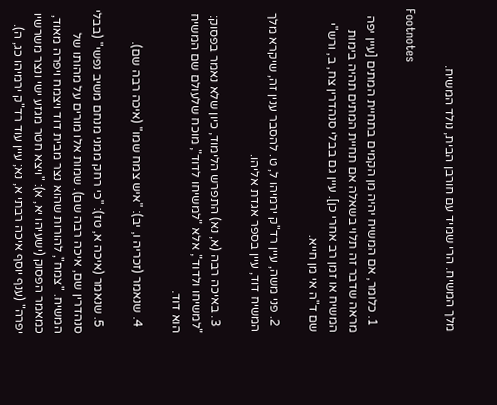מלך המשיח. הרי שמיד עם חורבן הבית, נולד המשיח.

Footnotes

  1. כלומר, אם המשיח יהיה מן הקמים בתחיית המתים [עיין יפה מראה שדבר זה תלוי בשאלה אם תחיית המתים תהיה בימות המשיח או זמן רב אחרי כן]. עיין גם בבלי סנהדרין צח, ב, ורש"י שם ד"ה אי מן חייא.

  2. פני משה, עיין רד"ק ירמיהו ל, ט. להסבר ענין זה, שיקרא מלך המשיח דוד, עיין בספר אגדת אליהו.

  3. באיכה רבה (א, נא) התפרש הלימוד, כיון שלא נאמר בפסוק: "למשיחו ולדוד", אלא "למשיחו לדוד", מוכח שלעולם שם המשיח הוא דוד.

  4. שנאמר (זכריה ו, יב): "איש צמח שמו" (איכה רבה שם).

  5. שנאמר (איכה א, טז): "כי רחק ממני מנחם משיב נפשי" (בבלי סנהדרין שם, איכה רבה שם). שמות אלו מורים על מהותו של המשיח. "צמח", להורות שהוא נצר מבית דוד ויצמח ויפרה מאוד, כמאמר הפסוק (ישעיהו יא, א): "ויצא חטר מגזע ישי ונצר משרשיו יפרה" (ענף יוסף איכה רבתי א, נא; עיין עוד רד"ק ירמיהו כג, ה).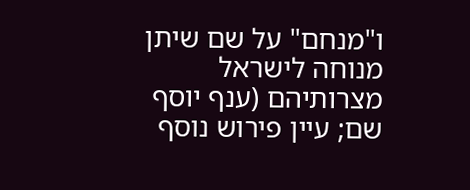ו"מנחם" על שם שיתן מנוחה לישראל מצרותיהם (ענף יוסף שם; עיין פירוש נוסף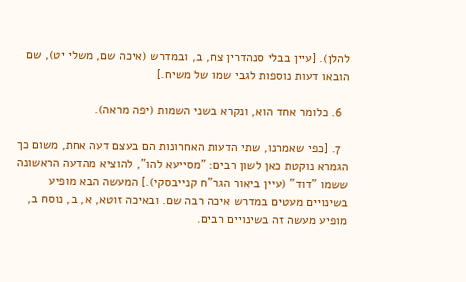להלן). [עיין בבלי סנהדרין צח, ב, ובמדרש (איכה שם, משלי יט), שם הובאו דעות נוספות לגבי שמו של משיח.]

  6. כלומר אחד הוא, ונקרא בשני השמות (יפה מראה).

  7. [כפי שאמרנו, שתי הדעות האחרונות הם בעצם דעה אחת, משום כך הגמרא נוקטת כאן לשון רבים: "מסייעא להו", להוציא מהדעה הראשונה ששמו "דוד" (עיין ביאור הגר"ח קנייבסקי).] המעשה הבא מופיע בשינויים מעטים במדרש איכה רבה שם. ובאיכה זוטא, א, ב, נוסח ב, מופיע מעשה זה בשינויים רבים.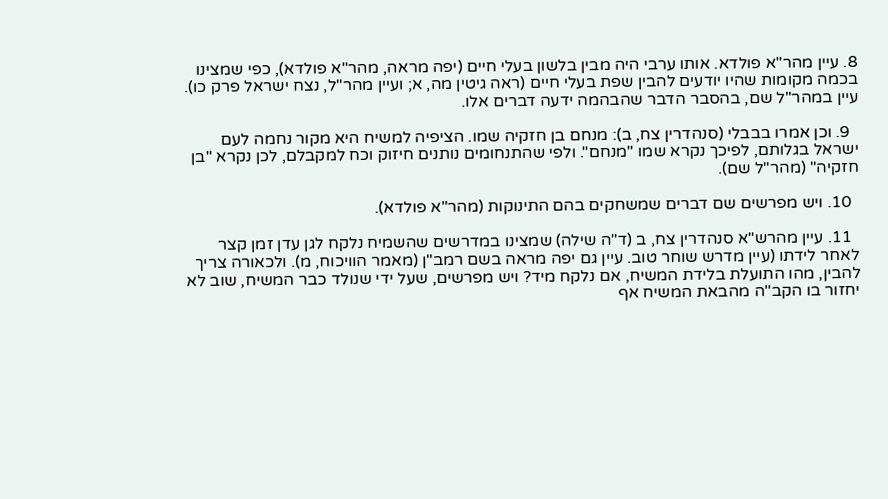8. עיין מהר"א פולדא. אותו ערבי היה מבין בלשון בעלי חיים (יפה מראה, מהר"א פולדא), כפי שמצינו בכמה מקומות שהיו יודעים להבין שפת בעלי חיים (ראה גיטין מה, א; ועיין מהר"ל, נצח ישראל פרק כו). עיין במהר"ל שם, בהסבר הדבר שהבהמה ידעה דברים אלו.

  9. וכן אמרו בבבלי (סנהדרין צח, ב): מנחם בן חזקיה שמו. הציפיה למשיח היא מקור נחמה לעם ישראל בגלותם, לפיכך נקרא שמו "מנחם". ולפי שהתנחומים נותנים חיזוק וכח למקבלם, לכן נקרא "בן חזקיה" (מהר"ל שם).

  10. ויש מפרשים שם דברים שמשחקים בהם התינוקות (מהר"א פולדא).

  11. עיין מהרש"א סנהדרין צח, ב (ד"ה שילה) שמצינו במדרשים שהשמיח נלקח לגן עדן זמן קצר לאחר לידתו (עיין מדרש שוחר טוב. עיין גם יפה מראה בשם רמב"ן (מאמר הוויכוח, מ). ולכאורה צריך להבין, מהו התועלת בלידת המשיח, אם נלקח מיד? ויש מפרשים, שעל ידי שנולד כבר המשיח, שוב לא יחזור בו הקב"ה מהבאת המשיח אף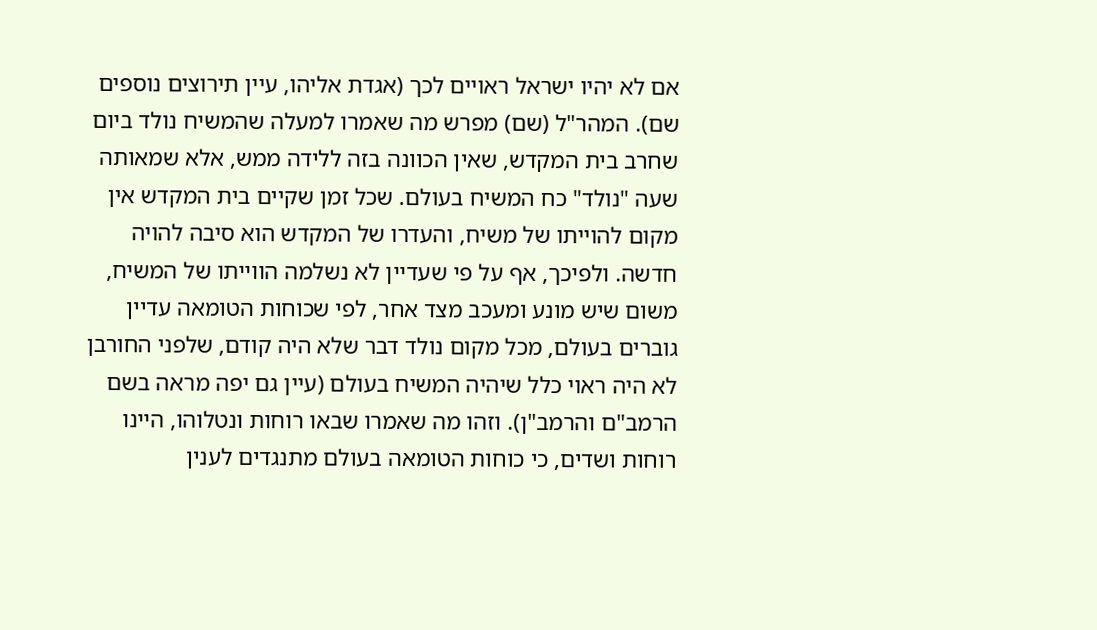אם לא יהיו ישראל ראויים לכך (אגדת אליהו, עיין תירוצים נוספים שם). המהר"ל (שם) מפרש מה שאמרו למעלה שהמשיח נולד ביום שחרב בית המקדש, שאין הכוונה בזה ללידה ממש, אלא שמאותה שעה "נולד" כח המשיח בעולם. שכל זמן שקיים בית המקדש אין מקום להוייתו של משיח, והעדרו של המקדש הוא סיבה להויה חדשה. ולפיכך, אף על פי שעדיין לא נשלמה הווייתו של המשיח, משום שיש מונע ומעכב מצד אחר, לפי שכוחות הטומאה עדיין גוברים בעולם, מכל מקום נולד דבר שלא היה קודם, שלפני החורבן לא היה ראוי כלל שיהיה המשיח בעולם (עיין גם יפה מראה בשם הרמב"ם והרמב"ן). וזהו מה שאמרו שבאו רוחות ונטלוהו, היינו רוחות ושדים, כי כוחות הטומאה בעולם מתנגדים לענין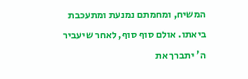המשיח, ומחמתם נמנעת ומתעכבת ביאתו. אולם סוף סוף, לאחר שיעביר ה' יתברך את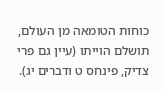כוחות הטומאה מן העולם, תושלם הוייתו (עיין גם פרי צדיק, פינחס ט ודברים יג).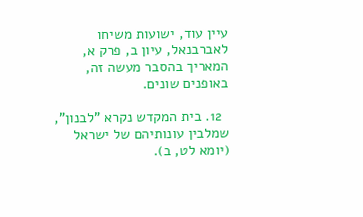עיין עוד, ישועות משיחו לאברבנאל, עיון ב, פרק א, המאריך בהסבר מעשה זה, באופנים שונים.

  12. בית המקדש נקרא "לבנון", שמלבין עונותיהם של ישראל (יומא לט, ב).